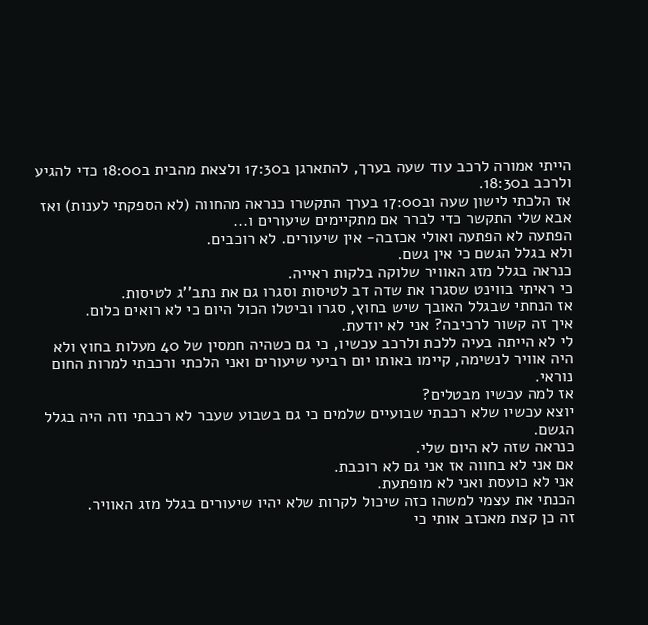הייתי אמורה לרכב עוד שעה בערך, להתארגן ב17:30 ולצאת מהבית ב18:00 כדי להגיע ולרכב ב18:30.
אז הלכתי לישון שעה וב17:00 בערך התקשרו כנראה מהחווה (לא הספקתי לענות) ואז אבא שלי התקשר כדי לברר אם מתקיימים שיעורים ו...
הפתעה לא הפתעה ואולי אכזבה- אין שיעורים. לא רוכבים.
ולא בגלל הגשם כי אין גשם.
כנראה בגלל מזג האוויר שלוקה בלקות ראייה.
כי ראיתי בווינט שסגרו את שדה דב לטיסות וסגרו גם את נתב''ג לטיסות.
אז הנחתי שבגלל האובך שיש בחוץ, סגרו וביטלו הכול היום כי לא רואים כלום.
איך זה קשור לרכיבה? אני לא יודעת.
לי לא הייתה בעיה ללכת ולרכב עכשיו, כי גם כשהיה חמסין של 40 מעלות בחוץ ולא היה אוויר לנשימה, קיימו באותו יום רביעי שיעורים ואני הלכתי ורכבתי למרות החום נוראי.
אז למה עכשיו מבטלים?
יוצא עכשיו שלא רכבתי שבועיים שלמים כי גם בשבוע שעבר לא רכבתי וזה היה בגלל הגשם.
כנראה שזה לא היום שלי.
אם אני לא בחווה אז אני גם לא רוכבת.
אני לא כועסת ואני לא מופתעת.
הכנתי את עצמי למשהו כזה שיכול לקרות שלא יהיו שיעורים בגלל מזג האוויר.
זה כן קצת מאכזב אותי כי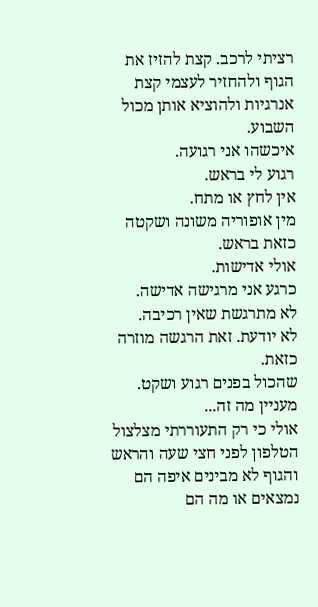רציתי לרכב. קצת להזיז את הגוף ולהחזיר לעצמי קצת אנרגיות ולהוציא אותן מכול השבוע.
איכשהו אני רגועה.
רגוע לי בראש.
אין לחץ או מתח.
מין אופוריה משונה ושקטה כזאת בראש.
אולי אדישות.
כרגע אני מרגישה אדישה.
לא מתרגשת שאין רכיבה.
לא יודעת. זאת הרגשה מוזרה כזאת.
שהכול בפנים רגוע ושקט.
מעניין מה זה...
אולי כי רק התעוררתי מצלצול הטלפון לפני חצי שעה והראש והגוף לא מבינים איפה הם נמצאים או מה הם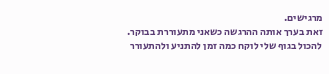מרגישים.
זאת בערך אותה ההרגשה כשאני מתעוררת בבוקר.
להכול בגוף שלי לוקח כמה זמן להתניע ולהתעורר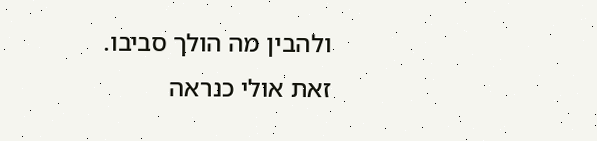ולהבין מה הולך סביבו.
זאת אולי כנראה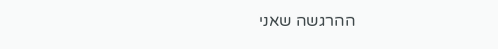ההרגשה שאני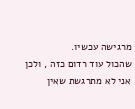מרגישה עכשיו.
שהכול עוד רדום כזה , ולכן אני לא מתרגשת שאין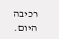רכיבה היום.